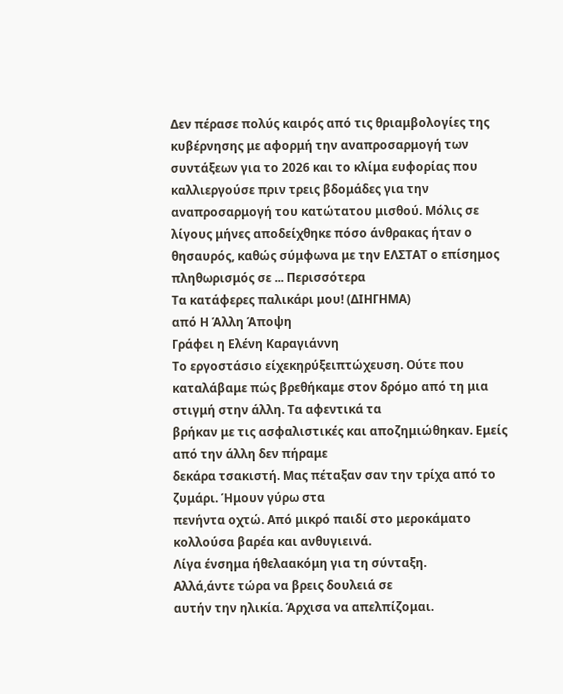Δεν πέρασε πολύς καιρός από τις θριαμβολογίες της κυβέρνησης με αφορμή την αναπροσαρμογή των συντάξεων για το 2026 και το κλίμα ευφορίας που καλλιεργούσε πριν τρεις βδομάδες για την αναπροσαρμογή του κατώτατου μισθού. Μόλις σε λίγους μήνες αποδείχθηκε πόσο άνθρακας ήταν ο θησαυρός, καθώς σύμφωνα με την ΕΛΣΤΑΤ ο επίσημος πληθωρισμός σε ... Περισσότερα
Τα κατάφερες παλικάρι μου! (ΔΙΗΓΗΜΑ)
από Η Άλλη Άποψη
Γράφει η Ελένη Καραγιάννη
Το εργοστάσιο είχεκηρύξειπτώχευση. Ούτε που
καταλάβαμε πώς βρεθήκαμε στον δρόμο από τη μια στιγμή στην άλλη. Τα αφεντικά τα
βρήκαν με τις ασφαλιστικές και αποζημιώθηκαν. Εμείς από την άλλη δεν πήραμε
δεκάρα τσακιστή. Μας πέταξαν σαν την τρίχα από το ζυμάρι. Ήμουν γύρω στα
πενήντα οχτώ. Από μικρό παιδί στο μεροκάματο κολλούσα βαρέα και ανθυγιεινά.
Λίγα ένσημα ήθελαακόμη για τη σύνταξη.
Αλλά,άντε τώρα να βρεις δουλειά σε
αυτήν την ηλικία. Άρχισα να απελπίζομαι.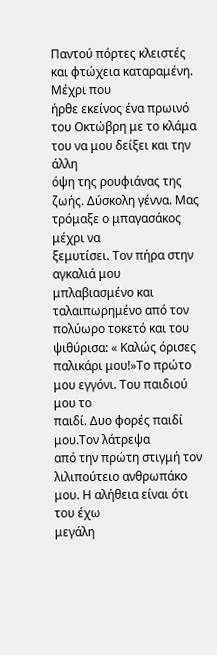Παντού πόρτες κλειστές και φτώχεια καταραμένη. Μέχρι που
ήρθε εκείνος ένα πρωινό του Οκτώβρη με το κλάμα του να μου δείξει και την άλλη
όψη της ρουφιάνας της ζωής. Δύσκολη γέννα. Μας τρόμαξε ο μπαγασάκος μέχρι να
ξεμυτίσει. Τον πήρα στην αγκαλιά μου μπλαβιασμένο και ταλαιπωρημένο από τον
πολύωρο τοκετό και του ψιθύρισα: « Καλώς όρισες παλικάρι μου!»Το πρώτο μου εγγόνι. Του παιδιού μου το
παιδί. Δυο φορές παιδί μου.Τον λάτρεψα
από την πρώτη στιγμή τον λιλιπούτειο ανθρωπάκο μου. Η αλήθεια είναι ότι του έχω
μεγάλη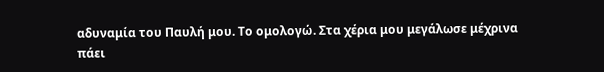αδυναμία του Παυλή μου. Το ομολογώ. Στα χέρια μου μεγάλωσε μέχρινα πάει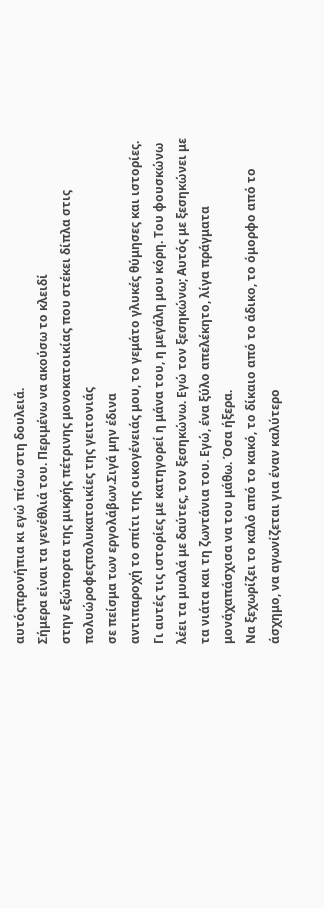αυτόςπρονήπια κι εγώ πίσω στη δουλειά.
Σήμερα είναι τα γενέθλιά του. Περιμένω να ακούσω το κλειδί
στην εξώπορτα της μικρής πέτρινης μονοκατοικίας που στέκει δίπλα στις
πολυώροφεςπολυκατοικίες της γειτονιάς
σε πείσμα των εργολάβων.Σιγά μην έδινα
αντιπαροχή το σπίτι της οικογένειάς μου, το γεμάτο γλυκές θύμησες και ιστορίες.
Γι αυτές τις ιστορίες με κατηγορεί η μάνα του, η μεγάλη μου κόρη. Του φουσκώνω
λέει τα μυαλά με δαύτες, τον ξεσηκώνω. Εγώ τον ξεσηκώνω; Αυτός με ξεσηκώνει με
τα νιάτα και τη ζωντάνια του. Εγώ, ένα ξύλο απελέκητο, λίγα πράγματα
μονάχαπάσχισα να του μάθω. Όσα ήξερα.
Να ξεχωρίζει το καλό από το κακό, το δίκαιο από το άδικο, το όμορφο από το
άσχημο, να αγωνίζεται για έναν καλύτερο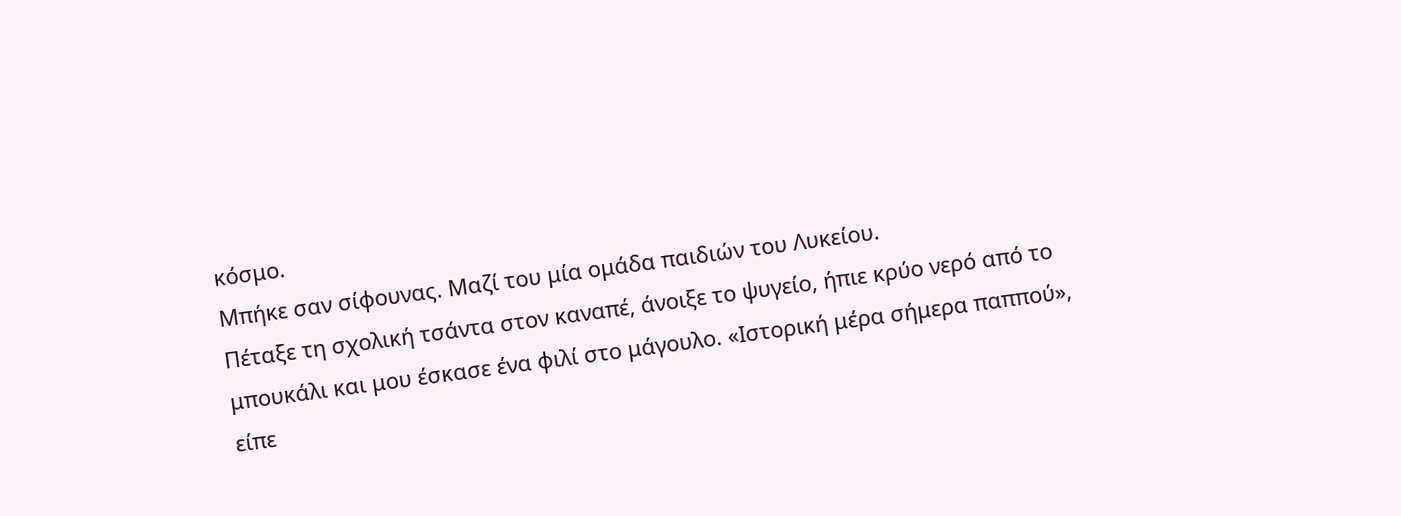κόσμο.
Μπήκε σαν σίφουνας. Μαζί του μία ομάδα παιδιών του Λυκείου.
Πέταξε τη σχολική τσάντα στον καναπέ, άνοιξε το ψυγείο, ήπιε κρύο νερό από το
μπουκάλι και μου έσκασε ένα φιλί στο μάγουλο. «Ιστορική μέρα σήμερα παππού»,
είπε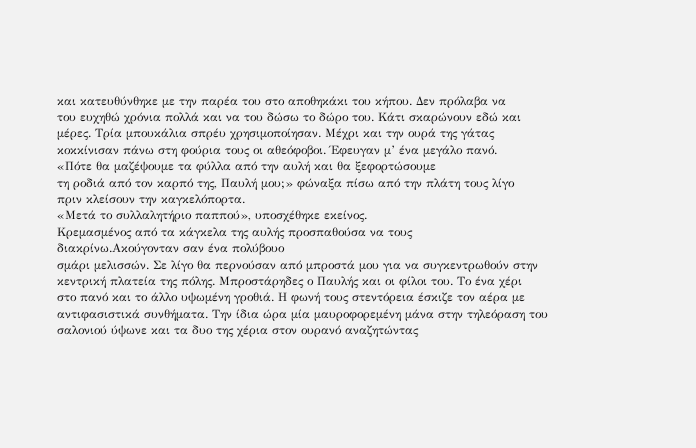και κατευθύνθηκε με την παρέα του στο αποθηκάκι του κήπου. Δεν πρόλαβα να
του ευχηθώ χρόνια πολλά και να του δώσω το δώρο του. Κάτι σκαρώνουν εδώ και
μέρες. Τρία μπουκάλια σπρέυ χρησιμοποίησαν. Μέχρι και την ουρά της γάτας
κοκκίνισαν πάνω στη φούρια τους οι αθεόφοβοι. Έφευγαν μ’ ένα μεγάλο πανό.
«Πότε θα μαζέψουμε τα φύλλα από την αυλή και θα ξεφορτώσουμε
τη ροδιά από τον καρπό της, Παυλή μου;» φώναξα πίσω από την πλάτη τους λίγο
πριν κλείσουν την καγκελόπορτα.
«Μετά το συλλαλητήριο παππού», υποσχέθηκε εκείνος.
Κρεμασμένος από τα κάγκελα της αυλής προσπαθούσα να τους
διακρίνω.Ακούγονταν σαν ένα πολύβουο
σμάρι μελισσών. Σε λίγο θα περνούσαν από μπροστά μου για να συγκεντρωθούν στην
κεντρική πλατεία της πόλης. Μπροστάρηδες ο Παυλής και οι φίλοι του. Το ένα χέρι
στο πανό και το άλλο υψωμένη γροθιά. Η φωνή τους στεντόρεια έσκιζε τον αέρα με
αντιφασιστικά συνθήματα. Την ίδια ώρα μία μαυροφορεμένη μάνα στην τηλεόραση του
σαλονιού ύψωνε και τα δυο της χέρια στον ουρανό αναζητώντας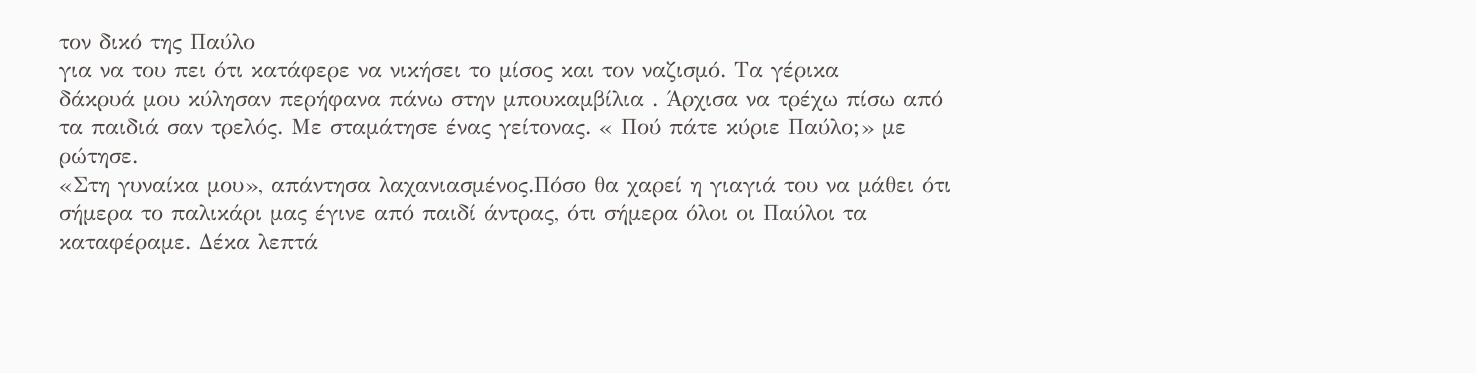τον δικό της Παύλο
για να του πει ότι κατάφερε να νικήσει το μίσος και τον ναζισμό. Τα γέρικα
δάκρυά μου κύλησαν περήφανα πάνω στην μπουκαμβίλια . Άρχισα να τρέχω πίσω από
τα παιδιά σαν τρελός. Με σταμάτησε ένας γείτονας. « Πού πάτε κύριε Παύλο;» με
ρώτησε.
«Στη γυναίκα μου», απάντησα λαχανιασμένος.Πόσο θα χαρεί η γιαγιά του να μάθει ότι
σήμερα το παλικάρι μας έγινε από παιδί άντρας, ότι σήμερα όλοι οι Παύλοι τα
καταφέραμε. Δέκα λεπτά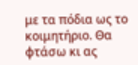με τα πόδια ως το κοιμητήριο. Θα φτάσω κι ας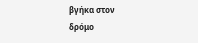βγήκα στον
δρόμο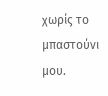χωρίς το μπαστούνι μου.